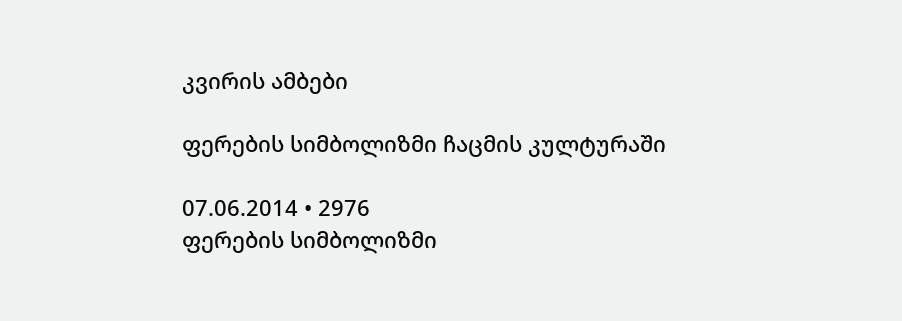კვირის ამბები

ფერების სიმბოლიზმი ჩაცმის კულტურაში

07.06.2014 • 2976
ფერების სიმბოლიზმი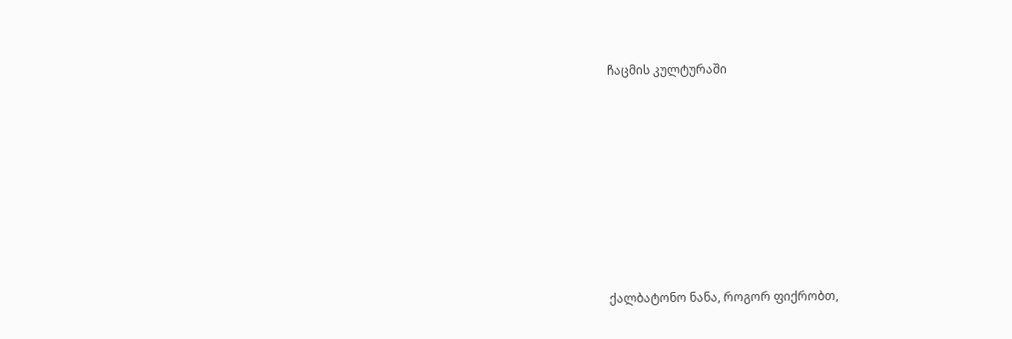ჩაცმის კულტურაში










ქალბატონო ნანა, როგორ ფიქრობთ,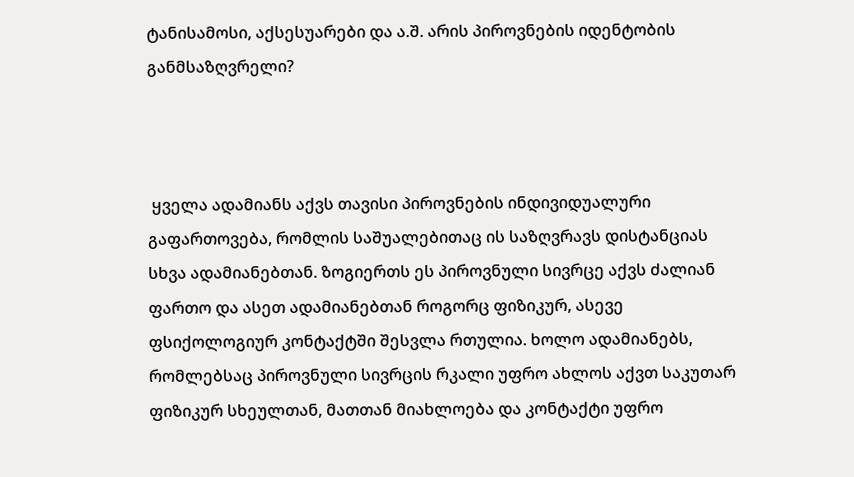ტანისამოსი, აქსესუარები და ა.შ. არის პიროვნების იდენტობის განმსაზღვრელი?



 ყველა ადამიანს აქვს თავისი პიროვნების ინდივიდუალური გაფართოვება, რომლის საშუალებითაც ის საზღვრავს დისტანციას სხვა ადამიანებთან. ზოგიერთს ეს პიროვნული სივრცე აქვს ძალიან ფართო და ასეთ ადამიანებთან როგორც ფიზიკურ, ასევე ფსიქოლოგიურ კონტაქტში შესვლა რთულია. ხოლო ადამიანებს, რომლებსაც პიროვნული სივრცის რკალი უფრო ახლოს აქვთ საკუთარ ფიზიკურ სხეულთან, მათთან მიახლოება და კონტაქტი უფრო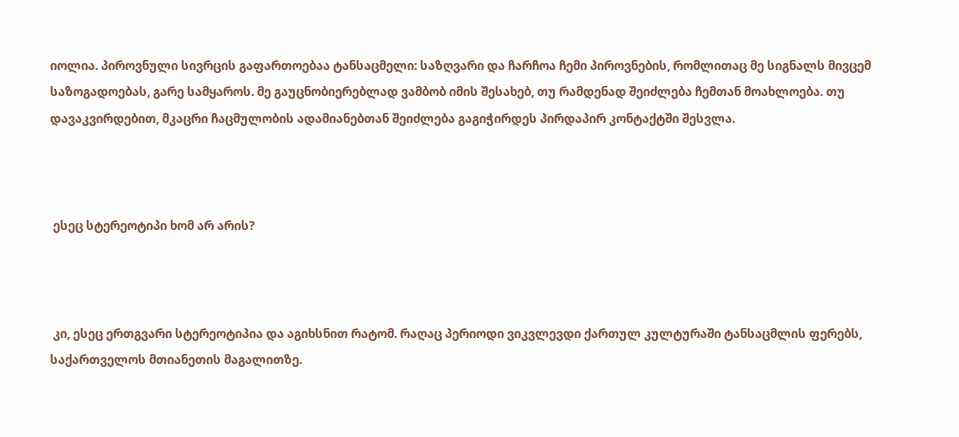იოლია. პიროვნული სივრცის გაფართოებაა ტანსაცმელი: საზღვარი და ჩარჩოა ჩემი პიროვნების, რომლითაც მე სიგნალს მივცემ საზოგადოებას, გარე სამყაროს. მე გაუცნობიერებლად ვამბობ იმის შესახებ, თუ რამდენად შეიძლება ჩემთან მოახლოება. თუ დავაკვირდებით, მკაცრი ჩაცმულობის ადამიანებთან შეიძლება გაგიჭირდეს პირდაპირ კონტაქტში შესვლა.



 ესეც სტერეოტიპი ხომ არ არის?



 კი, ესეც ერთგვარი სტერეოტიპია და აგიხსნით რატომ. რაღაც პერიოდი ვიკვლევდი ქართულ კულტურაში ტანსაცმლის ფერებს, საქართველოს მთიანეთის მაგალითზე.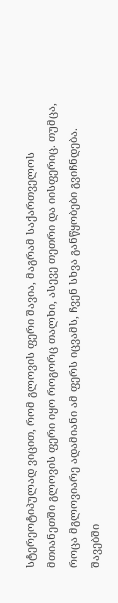სტერეოტიპულად ვიცით, რომ გლოვის ფერი შავია, მაგრამ საქართველოს მთიანეთში გლოვის ფერი იყო როგორც თალხი, ასევე თეთრი და იისფერიც. თუმცა, როცა მგლოვიარე ადამიანი ამ ფერს იცვამს, ჩვენ სხვა განწყობები გვიჩნდება. შავებში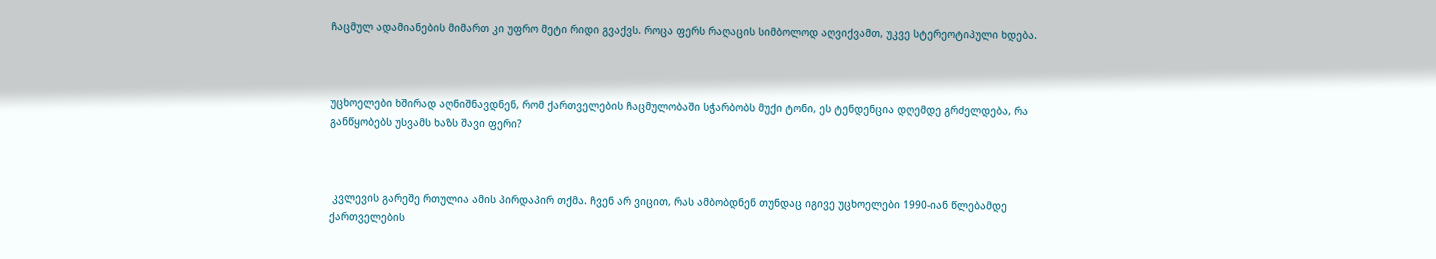ჩაცმულ ადამიანების მიმართ კი უფრო მეტი რიდი გვაქვს. როცა ფერს რაღაცის სიმბოლოდ აღვიქვამთ, უკვე სტერეოტიპული ხდება.



უცხოელები ხშირად აღნიშნავდნენ, რომ ქართველების ჩაცმულობაში სჭარბობს მუქი ტონი, ეს ტენდენცია დღემდე გრძელდება, რა განწყობებს უსვამს ხაზს შავი ფერი?



 კვლევის გარეშე რთულია ამის პირდაპირ თქმა. ჩვენ არ ვიცით, რას ამბობდნენ თუნდაც იგივე უცხოელები 1990-იან წლებამდე ქართველების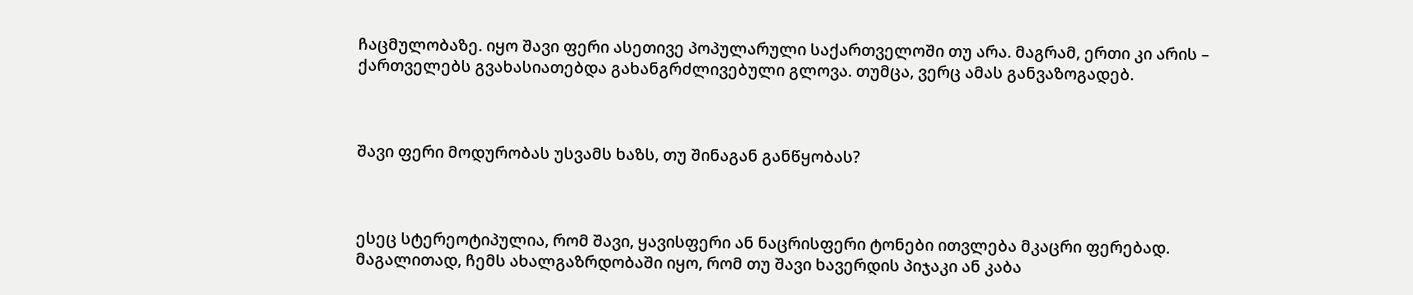ჩაცმულობაზე. იყო შავი ფერი ასეთივე პოპულარული საქართველოში თუ არა. მაგრამ, ერთი კი არის – ქართველებს გვახასიათებდა გახანგრძლივებული გლოვა. თუმცა, ვერც ამას განვაზოგადებ.



შავი ფერი მოდურობას უსვამს ხაზს, თუ შინაგან განწყობას?



ესეც სტერეოტიპულია, რომ შავი, ყავისფერი ან ნაცრისფერი ტონები ითვლება მკაცრი ფერებად. მაგალითად, ჩემს ახალგაზრდობაში იყო, რომ თუ შავი ხავერდის პიჯაკი ან კაბა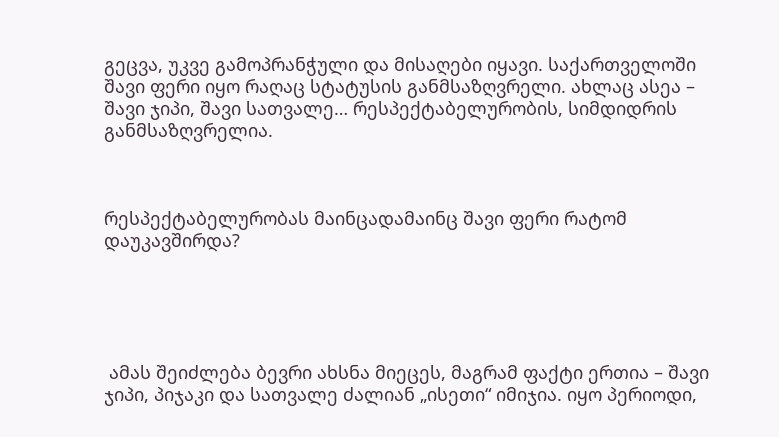გეცვა, უკვე გამოპრანჭული და მისაღები იყავი. საქართველოში შავი ფერი იყო რაღაც სტატუსის განმსაზღვრელი. ახლაც ასეა – შავი ჯიპი, შავი სათვალე… რესპექტაბელურობის, სიმდიდრის განმსაზღვრელია.



რესპექტაბელურობას მაინცადამაინც შავი ფერი რატომ დაუკავშირდა?





 ამას შეიძლება ბევრი ახსნა მიეცეს, მაგრამ ფაქტი ერთია – შავი ჯიპი, პიჯაკი და სათვალე ძალიან „ისეთი“ იმიჯია. იყო პერიოდი,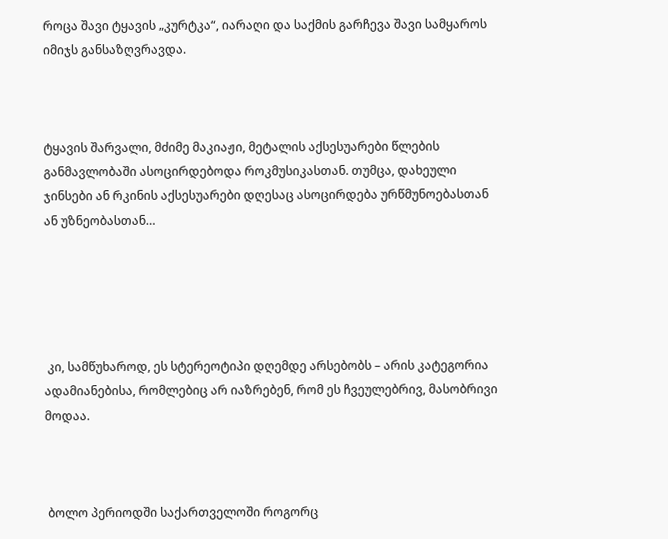როცა შავი ტყავის „კურტკა“, იარაღი და საქმის გარჩევა შავი სამყაროს იმიჯს განსაზღვრავდა.



ტყავის შარვალი, მძიმე მაკიაჟი, მეტალის აქსესუარები წლების განმავლობაში ასოცირდებოდა როკმუსიკასთან. თუმცა, დახეული ჯინსები ან რკინის აქსესუარები დღესაც ასოცირდება ურწმუნოებასთან ან უზნეობასთან…





 კი, სამწუხაროდ, ეს სტერეოტიპი დღემდე არსებობს – არის კატეგორია ადამიანებისა, რომლებიც არ იაზრებენ, რომ ეს ჩვეულებრივ, მასობრივი მოდაა.



 ბოლო პერიოდში საქართველოში როგორც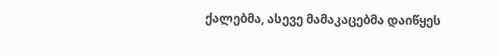ქალებმა, ასევე მამაკაცებმა დაიწყეს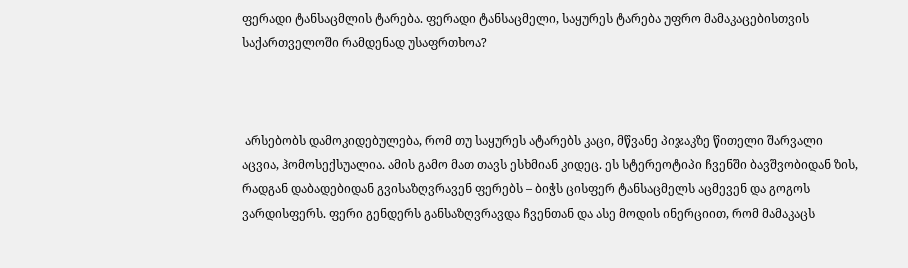ფერადი ტანსაცმლის ტარება. ფერადი ტანსაცმელი, საყურეს ტარება უფრო მამაკაცებისთვის საქართველოში რამდენად უსაფრთხოა?



 არსებობს დამოკიდებულება, რომ თუ საყურეს ატარებს კაცი, მწვანე პიჯაკზე წითელი შარვალი აცვია, ჰომოსექსუალია. ამის გამო მათ თავს ესხმიან კიდეც. ეს სტერეოტიპი ჩვენში ბავშვობიდან ზის, რადგან დაბადებიდან გვისაზღვრავენ ფერებს – ბიჭს ცისფერ ტანსაცმელს აცმევენ და გოგოს ვარდისფერს. ფერი გენდერს განსაზღვრავდა ჩვენთან და ასე მოდის ინერციით, რომ მამაკაცს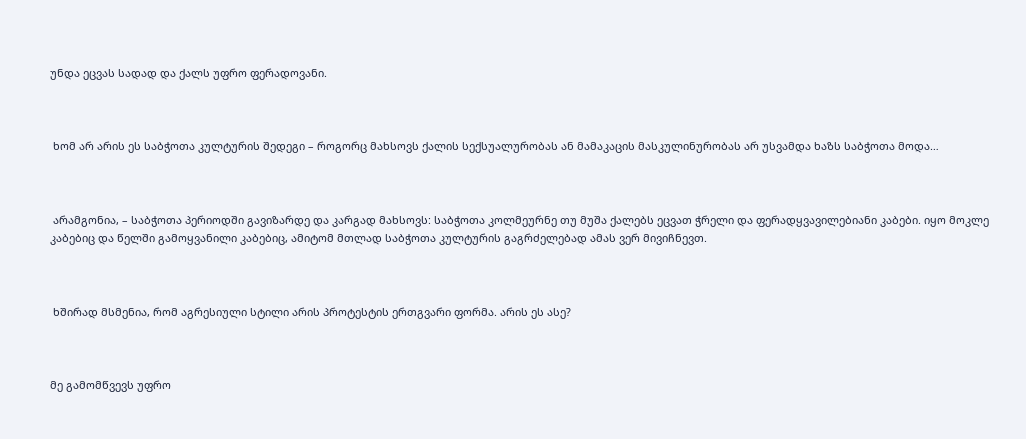უნდა ეცვას სადად და ქალს უფრო ფერადოვანი.



 ხომ არ არის ეს საბჭოთა კულტურის შედეგი – როგორც მახსოვს ქალის სექსუალურობას ან მამაკაცის მასკულინურობას არ უსვამდა ხაზს საბჭოთა მოდა…



 არამგონია, – საბჭოთა პერიოდში გავიზარდე და კარგად მახსოვს: საბჭოთა კოლმეურნე თუ მუშა ქალებს ეცვათ ჭრელი და ფერადყვავილებიანი კაბები. იყო მოკლე კაბებიც და წელში გამოყვანილი კაბებიც, ამიტომ მთლად საბჭოთა კულტურის გაგრძელებად ამას ვერ მივიჩნევთ.



 ხშირად მსმენია, რომ აგრესიული სტილი არის პროტესტის ერთგვარი ფორმა. არის ეს ასე?



მე გამომწვევს უფრო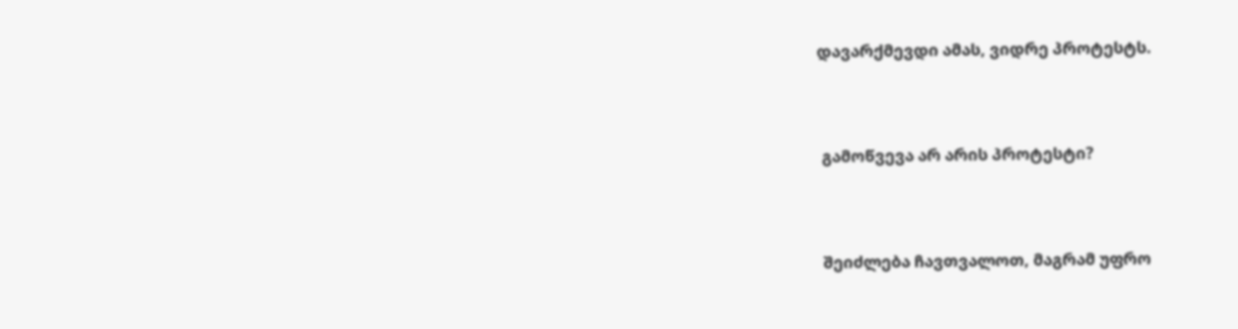დავარქმევდი ამას, ვიდრე პროტესტს.



 გამოწვევა არ არის პროტესტი?



 შეიძლება ჩავთვალოთ, მაგრამ უფრო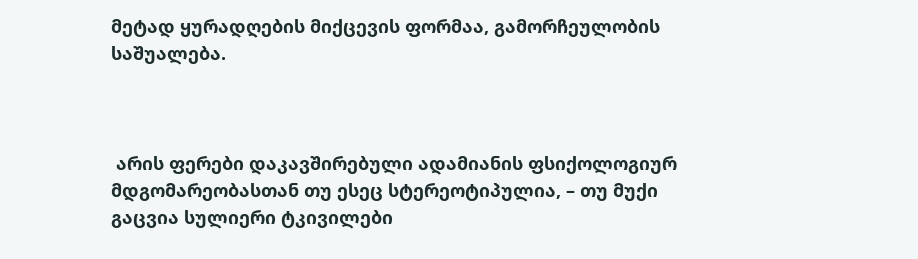მეტად ყურადღების მიქცევის ფორმაა, გამორჩეულობის საშუალება.



 არის ფერები დაკავშირებული ადამიანის ფსიქოლოგიურ მდგომარეობასთან თუ ესეც სტერეოტიპულია, – თუ მუქი გაცვია სულიერი ტკივილები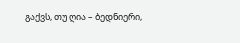გაქვს, თუ ღია – ბედნიერი,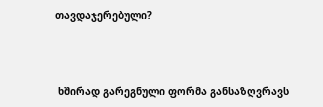თავდაჯერებული?



 ხშირად გარეგნული ფორმა განსაზღვრავს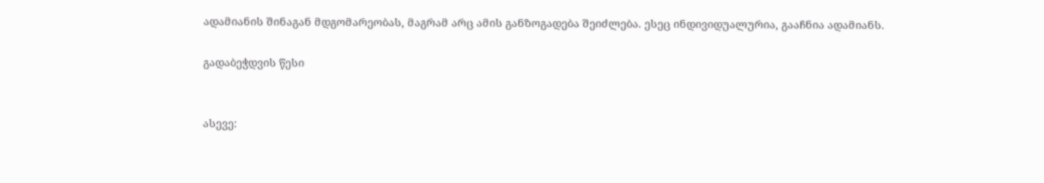ადამიანის შინაგან მდგომარეობას, მაგრამ არც ამის განზოგადება შეიძლება. ესეც ინდივიდუალურია, გააჩნია ადამიანს.

გადაბეჭდვის წესი


ასევე: